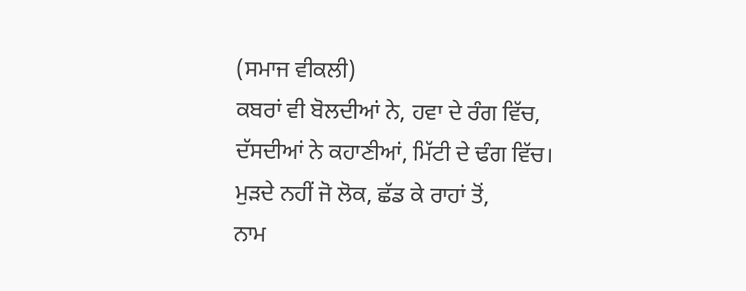(ਸਮਾਜ ਵੀਕਲੀ)
ਕਬਰਾਂ ਵੀ ਬੋਲਦੀਆਂ ਨੇ, ਹਵਾ ਦੇ ਰੰਗ ਵਿੱਚ,
ਦੱਸਦੀਆਂ ਨੇ ਕਹਾਣੀਆਂ, ਮਿੱਟੀ ਦੇ ਢੰਗ ਵਿੱਚ।
ਮੁੜਦੇ ਨਹੀਂ ਜੋ ਲੋਕ, ਛੱਡ ਕੇ ਰਾਹਾਂ ਤੋਂ,
ਨਾਮ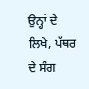ਉਨ੍ਹਾਂ ਦੇ ਲਿਖੇ, ਪੱਥਰ ਦੇ ਸੰਗ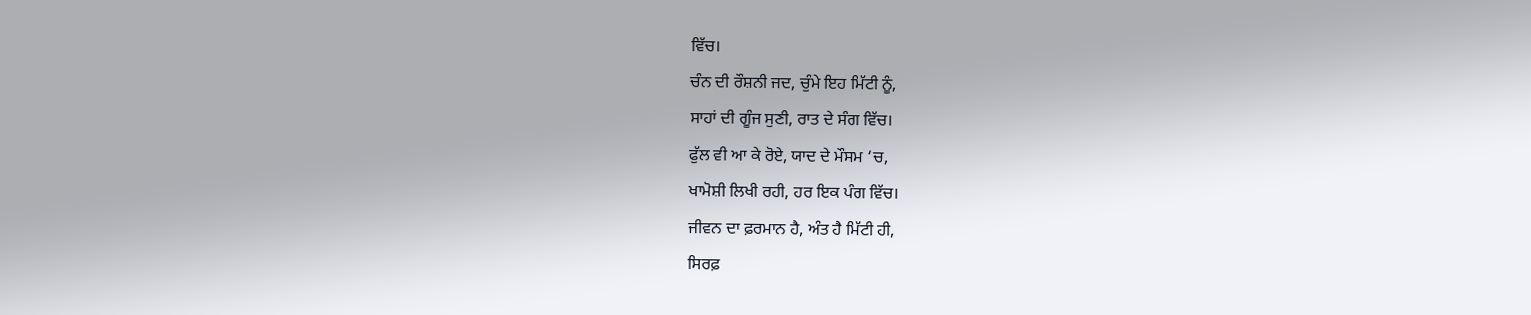ਵਿੱਚ।
ਚੰਨ ਦੀ ਰੌਸ਼ਨੀ ਜਦ, ਚੁੰਮੇ ਇਹ ਮਿੱਟੀ ਨੂੰ,
ਸਾਹਾਂ ਦੀ ਗੂੰਜ ਸੁਣੀ, ਰਾਤ ਦੇ ਸੰਗ ਵਿੱਚ।
ਫੁੱਲ ਵੀ ਆ ਕੇ ਰੋਏ, ਯਾਦ ਦੇ ਮੌਸਮ ‘ਚ,
ਖਾਮੋਸ਼ੀ ਲਿਖੀ ਰਹੀ, ਹਰ ਇਕ ਪੰਗ ਵਿੱਚ।
ਜੀਵਨ ਦਾ ਫ਼ਰਮਾਨ ਹੈ, ਅੰਤ ਹੈ ਮਿੱਟੀ ਹੀ,
ਸਿਰਫ਼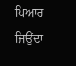ਪਿਆਰ ਜਿਉਂਦਾ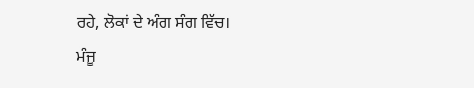ਰਹੇ, ਲੋਕਾਂ ਦੇ ਅੰਗ ਸੰਗ ਵਿੱਚ।
ਮੰਜੂ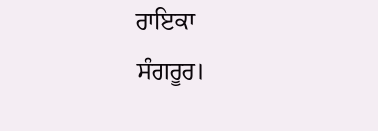ਰਾਇਕਾ
ਸੰਗਰੂਰ।